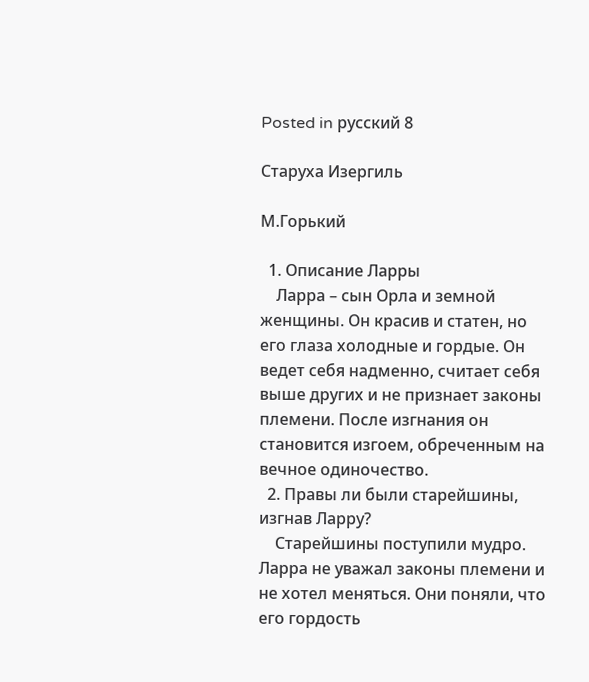Posted in русский 8

Старуха Изергиль

М.Горький

  1. Описание Ларры
    Ларра – сын Орла и земной женщины. Он красив и статен, но его глаза холодные и гордые. Он ведет себя надменно, считает себя выше других и не признает законы племени. После изгнания он становится изгоем, обреченным на вечное одиночество.
  2. Правы ли были старейшины, изгнав Ларру?
    Старейшины поступили мудро. Ларра не уважал законы племени и не хотел меняться. Они поняли, что его гордость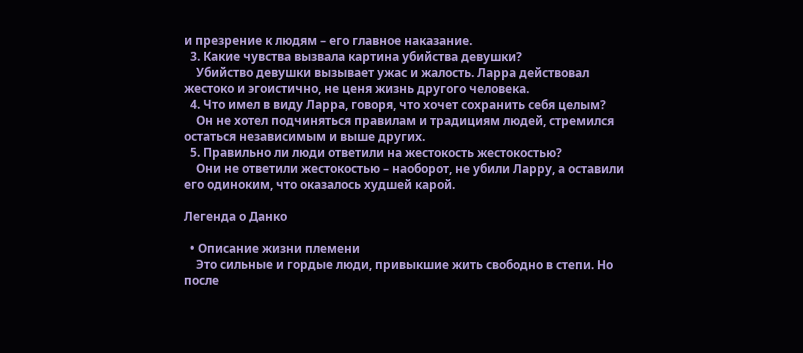и презрение к людям – его главное наказание.
  3. Какие чувства вызвала картина убийства девушки?
    Убийство девушки вызывает ужас и жалость. Ларра действовал жестоко и эгоистично, не ценя жизнь другого человека.
  4. Что имел в виду Ларра, говоря, что хочет сохранить себя целым?
    Он не хотел подчиняться правилам и традициям людей, стремился остаться независимым и выше других.
  5. Правильно ли люди ответили на жестокость жестокостью?
    Они не ответили жестокостью – наоборот, не убили Ларру, а оставили его одиноким, что оказалось худшей карой.

Легенда о Данко

  • Описание жизни племени
    Это сильные и гордые люди, привыкшие жить свободно в степи. Но после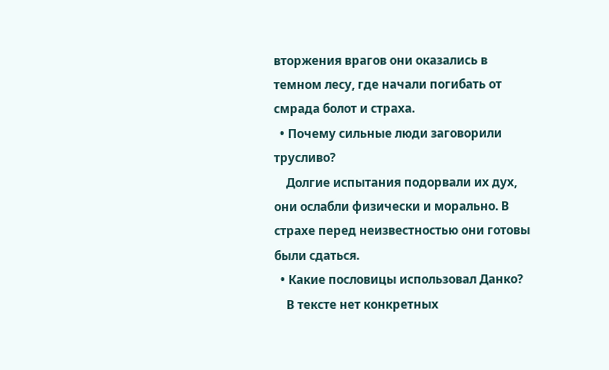вторжения врагов они оказались в темном лесу, где начали погибать от смрада болот и страха.
  • Почему сильные люди заговорили трусливо?
    Долгие испытания подорвали их дух, они ослабли физически и морально. В страхе перед неизвестностью они готовы были сдаться.
  • Какие пословицы использовал Данко?
    В тексте нет конкретных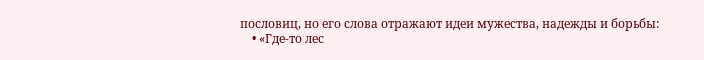пословиц, но его слова отражают идеи мужества, надежды и борьбы:
    • «Где-то лес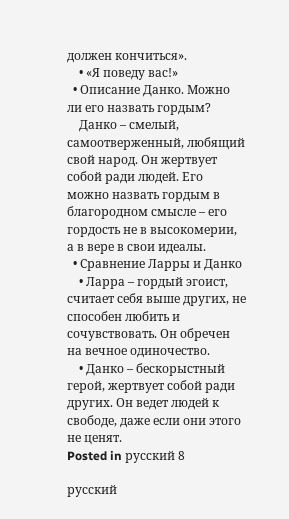должен кончиться».
    • «Я поведу вас!»
  • Описание Данко. Можно ли его назвать гордым?
    Данко – смелый, самоотверженный, любящий свой народ. Он жертвует собой ради людей. Его можно назвать гордым в благородном смысле – его гордость не в высокомерии, а в вере в свои идеалы.
  • Сравнение Ларры и Данко
    • Ларра – гордый эгоист, считает себя выше других, не способен любить и сочувствовать. Он обречен на вечное одиночество.
    • Данко – бескорыстный герой, жертвует собой ради других. Он ведет людей к свободе, даже если они этого не ценят.
Posted in русский 8

русский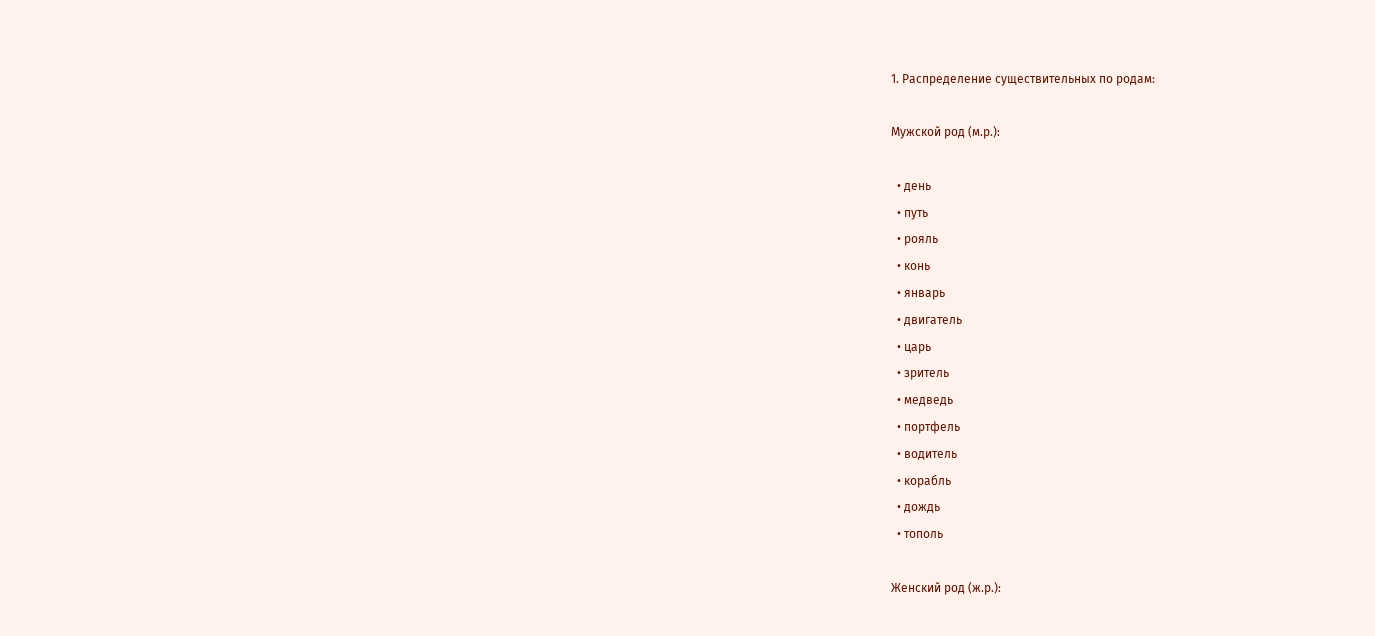1. Распределение существительных по родам:

Мужской род (м.р.):

  • день
  • путь
  • рояль
  • конь
  • январь
  • двигатель
  • царь
  • зритель
  • медведь
  • портфель
  • водитель
  • корабль
  • дождь
  • тополь

Женский род (ж.р.):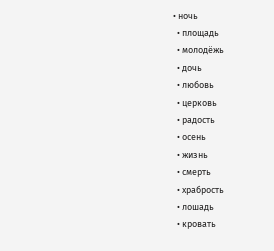• ночь
  • площадь
  • молодëжь
  • дочь
  • любовь
  • церковь
  • радость
  • осень
  • жизнь
  • смерть
  • храбрость
  • лошадь
  • кровать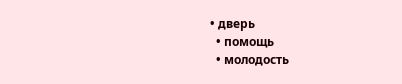• дверь
  • помощь
  • молодость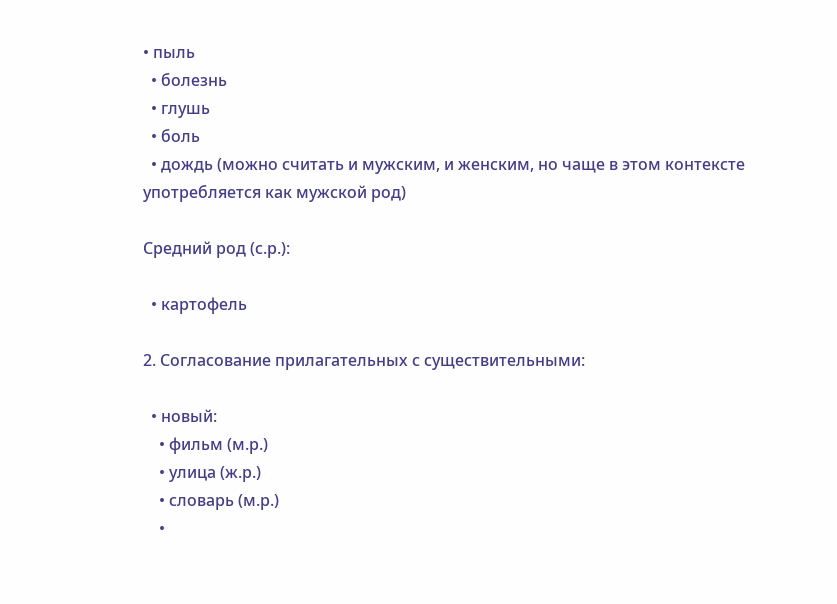• пыль
  • болезнь
  • глушь
  • боль
  • дождь (можно считать и мужским, и женским, но чаще в этом контексте употребляется как мужской род)

Средний род (с.р.):

  • картофель

2. Согласование прилагательных с существительными:

  • новый:
    • фильм (м.р.)
    • улица (ж.р.)
    • словарь (м.р.)
    •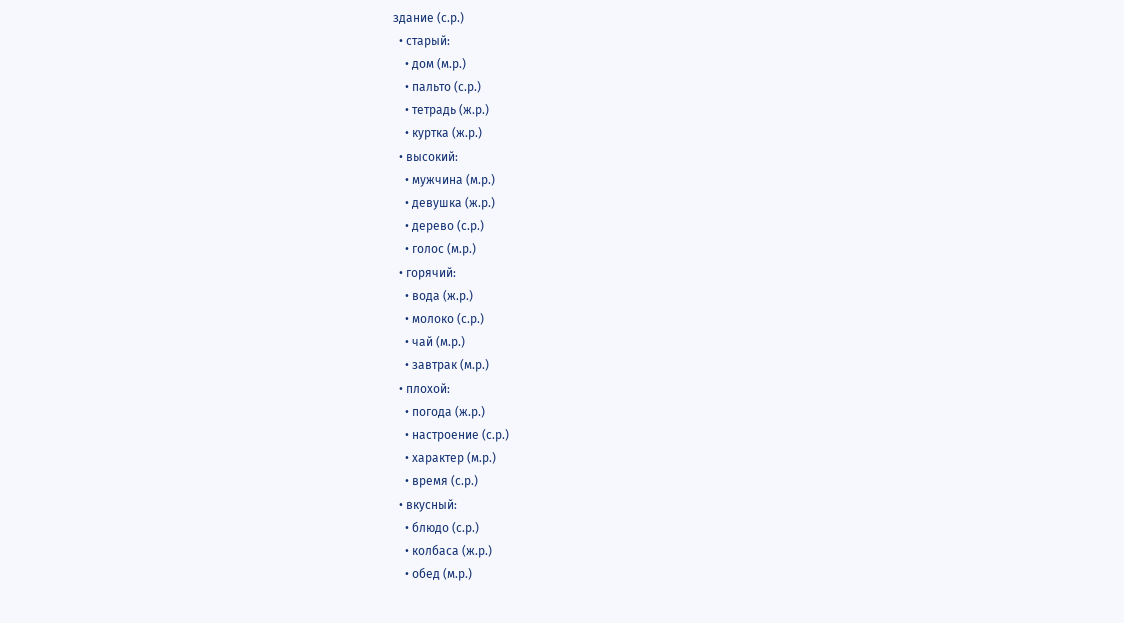здание (с.р.)
  • старый:
    • дом (м.р.)
    • пальто (с.р.)
    • тетрадь (ж.р.)
    • куртка (ж.р.)
  • высокий:
    • мужчина (м.р.)
    • девушка (ж.р.)
    • дерево (с.р.)
    • голос (м.р.)
  • горячий:
    • вода (ж.р.)
    • молоко (с.р.)
    • чай (м.р.)
    • завтрак (м.р.)
  • плохой:
    • погода (ж.р.)
    • настроение (с.р.)
    • характер (м.р.)
    • время (с.р.)
  • вкусный:
    • блюдо (с.р.)
    • колбаса (ж.р.)
    • обед (м.р.)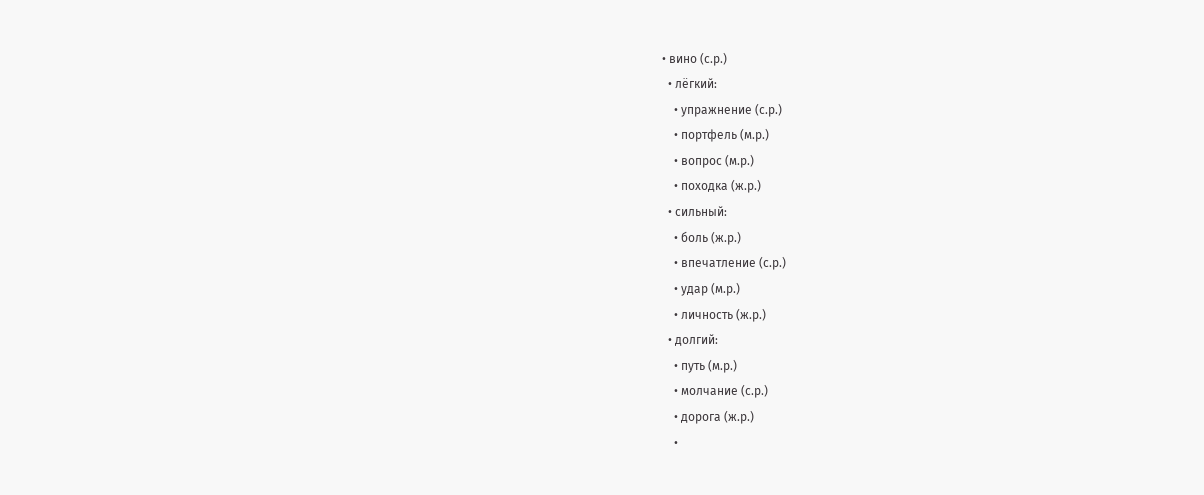• вино (с.р.)
  • лёгкий:
    • упражнение (с.р.)
    • портфель (м.р.)
    • вопрос (м.р.)
    • походка (ж.р.)
  • сильный:
    • боль (ж.р.)
    • впечатление (с.р.)
    • удар (м.р.)
    • личность (ж.р.)
  • долгий:
    • путь (м.р.)
    • молчание (с.р.)
    • дорога (ж.р.)
    •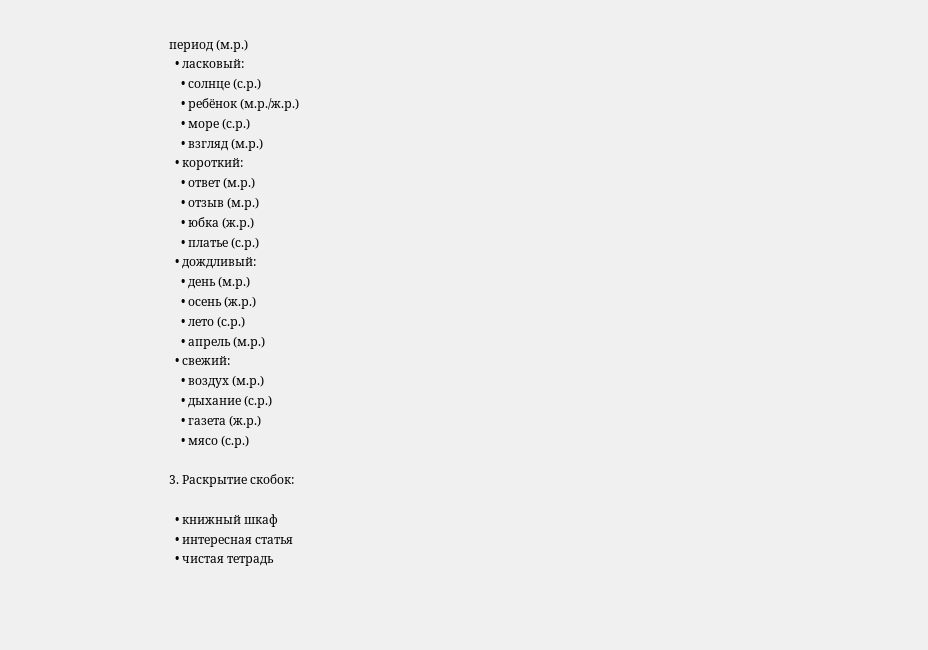период (м.р.)
  • ласковый:
    • солнце (с.р.)
    • ребёнок (м.р./ж.р.)
    • море (с.р.)
    • взгляд (м.р.)
  • короткий:
    • ответ (м.р.)
    • отзыв (м.р.)
    • юбка (ж.р.)
    • платье (с.р.)
  • дождливый:
    • день (м.р.)
    • осень (ж.р.)
    • лето (с.р.)
    • апрель (м.р.)
  • свежий:
    • воздух (м.р.)
    • дыхание (с.р.)
    • газета (ж.р.)
    • мясо (с.р.)

3. Раскрытие скобок:

  • книжный шкаф
  • интересная статья
  • чистая тетрадь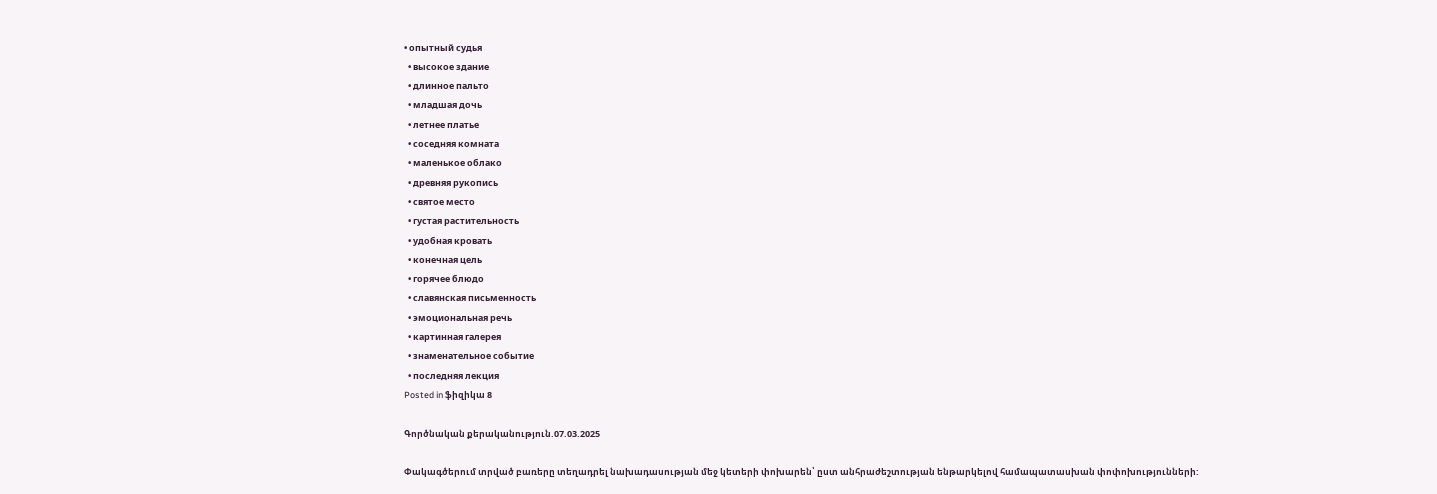• опытный судья
  • высокое здание
  • длинное пальто
  • младшая дочь
  • летнее платье
  • соседняя комната
  • маленькое облако
  • древняя рукопись
  • святое место
  • густая растительность
  • удобная кровать
  • конечная цель
  • горячее блюдо
  • славянская письменность
  • эмоциональная речь
  • картинная галерея
  • знаменательное событие
  • последняя лекция
Posted in ֆիզիկա 8

Գործնական քերականություն.07.03.2025

Փակագծերում տրված բառերը տեղադրել նախադասության մեջ կետերի փոխարեն՝ ըստ անհրաժեշտության ենթարկելով համապատասխան փոփոխությունների: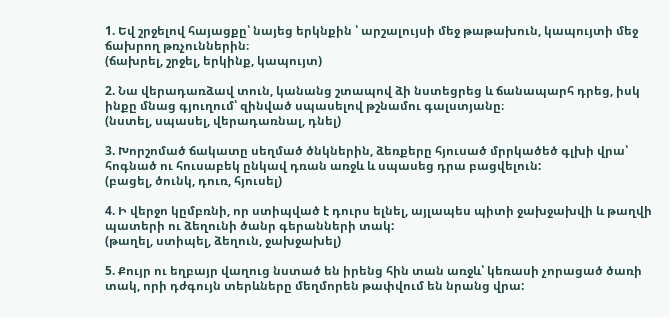1. Եվ շրջելով հայացքը՝ նայեց երկնքին ՝ արշալույսի մեջ թաթախուն, կապույտի մեջ ճախրող թռչուններին։
(ճախրել, շրջել, երկինք, կապույտ)

2. Նա վերադառձավ տուն, կանանց շտապով ձի նստեցրեց և ճանապարհ դրեց, իսկ ինքը մնաց գյուղում՝ զինված սպասելով թշնամու գալստյանը։
(նստել, սպասել, վերադառնալ, դնել)

3. Խորշոմած ճակատը սեղմած ծնկներին, ձեռքերը հյուսած մրրկածեծ գլխի վրա՝ հոգնած ու հուսաբեկ ընկավ դռան առջև և սպասեց դրա բացվելուն:
(բացել, ծունկ, դուռ, հյուսել)

4. Ի վերջո կըմբռնի, որ ստիպված է դուրս ելնել, այլապես պիտի ջախջախվի և թաղվի պատերի ու ձեղունի ծանր գերանների տակ:
(թաղել, ստիպել, ձեղուն, ջախջախել)

5. Քույր ու եղբայր վաղուց նստած են իրենց հին տան առջև՝ կեռասի չորացած ծառի տակ, որի դժգույն տերևները մեղմորեն թափվում են նրանց վրա: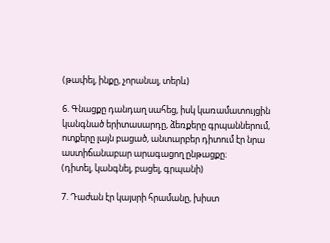(թափել, ինքը, չորանալ, տերև)

6. Գնացքը դանդաղ սահեց, իսկ կառամատույցին կանգնած երիտասարդը, ձեռքերը գրպաններում, ոտքերը լայն բացած, անտարբեր դիտում էր նրա աստիճանաբար արագացող ընթացքը։
(դիտել, կանգնել, բացել, գրպանի)

7. Դաժան էր կայսրի հրամանը, խիստ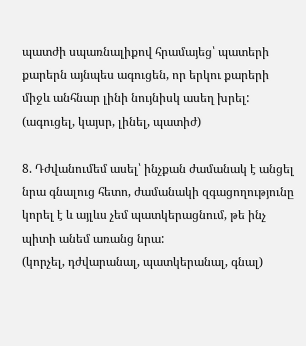պատժի սպառնալիքով հրամայեց՝ պատերի քարերն այնպես ագուցեն, որ երկու քարերի միջև անհնար լինի նույնիսկ ասեղ խրել:
(ագուցել, կայսր, լինել, պատիժ)

8. Դժվանումեմ ասել՝ ինչքան ժամանակ է անցել նրա գնալուց հետո, ժամանակի զգացողությունը կորել է և այլևս չեմ պատկերացնում, թե ինչ պիտի անեմ առանց նրա:
(կորչել, դժվարանալ, պատկերանալ, գնալ)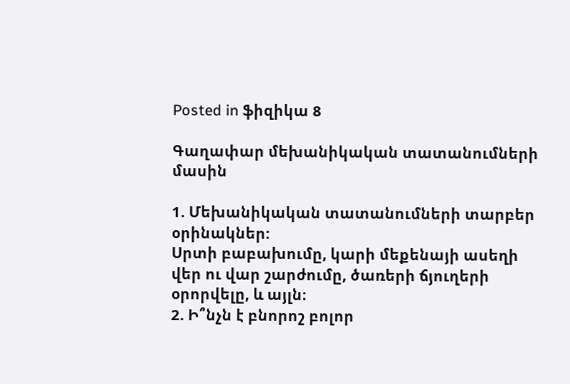Posted in ֆիզիկա 8

Գաղափար մեխանիկական տատանումների մասին

1. Մեխանիկական տատանումների տարբեր օրինակներ:
Սրտի բաբախումը, կարի մեքենայի ասեղի վեր ու վար շարժումը, ծառերի ճյուղերի օրորվելը, և այլն։
2. Ի՞նչն է բնորոշ բոլոր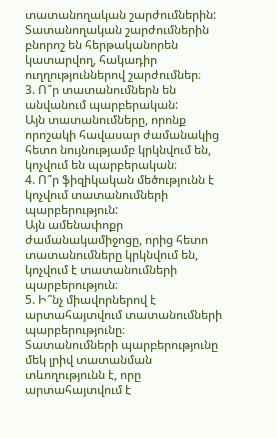տատանողական շարժումներին:
Տատանողական շարժումներին բնորոշ են հերթականորեն կատարվող, հակադիր ուղղություններով շարժումներ։
3. Ո՞ր տատանումներն են անվանում պարբերական:
Այն տատանումները, որոնք որոշակի հավասար ժամանակից հետո նույնությամբ կրկնվում են, կոչվում են պարբերական։
4. Ո՞ր ֆիզիկական մեծությունն է կոչվում տատանումների պարբերություն:
Այն ամենափոքր ժամանակամիջոցը, որից հետո տատանումները կրկնվում են, կոչվում է տատանումների պարբերություն։
5. Ի՞նչ միավորներով է արտահայտվում տատանումների պարբերությունը։
Տատանումների պարբերությունը մեկ լրիվ տատանման տևողությունն է, որը արտահայտվում է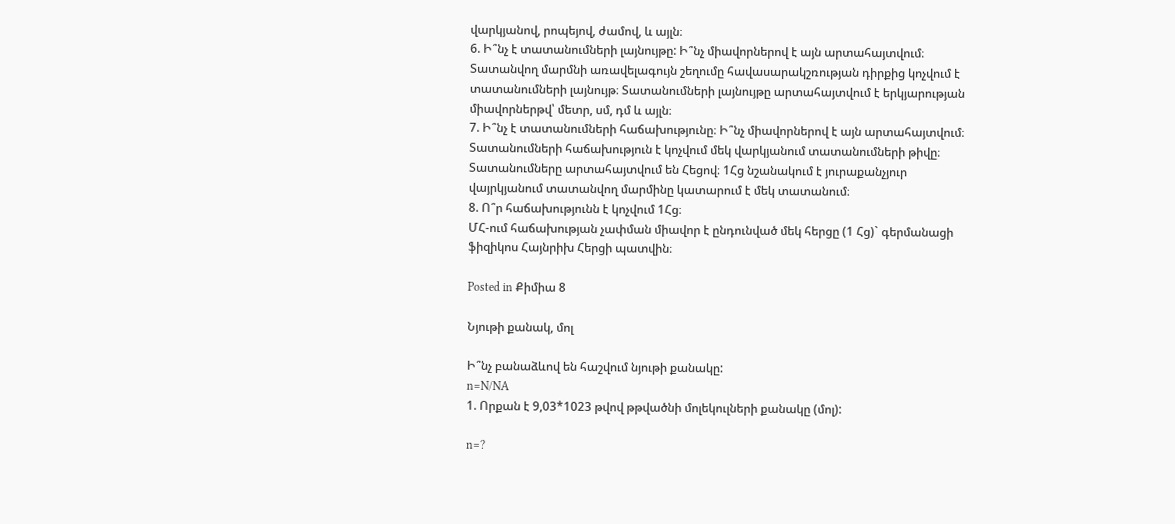վարկյանով, րոպեյով, ժամով, և այլն։
6. Ի՞նչ է տատանումների լայնույթը: Ի՞նչ միավորներով է այն արտահայտվում։
Տատանվող մարմնի առավելագույն շեղումը հավասարակշռության դիրքից կոչվում է տատանումների լայնույթ։ Տատանումների լայնույթը արտահայտվում է երկյարության միավորներթվ՝ մետր, սմ, դմ և այլն։
7. Ի՞նչ է տատանումների հաճախությունը։ Ի՞նչ միավորներով է այն արտահայտվում։
Տատանումների հաճախություն է կոչվում մեկ վարկյանում տատանումների թիվը։ Տատանումները արտահայտվում են Հեցով։ 1Հց նշանակում է յուրաքանչյուր վայրկյանում տատանվող մարմինը կատարում է մեկ տատանում։
8. Ո՞ր հաճախությունն է կոչվում 1Հց։
ՄՀ-ում հաճախության չափման միավոր է ընդունված մեկ հերցը (1 Հց)` գերմանացի ֆիզիկոս Հայնրիխ Հերցի պատվին։

Posted in Քիմիա 8

Նյութի քանակ, մոլ

Ի՞նչ բանաձևով են հաշվում նյութի քանակը:
n=N/NA
1. Որքան է 9,03*1023 թվով թթվածնի մոլեկուլների քանակը (մոլ):

n=?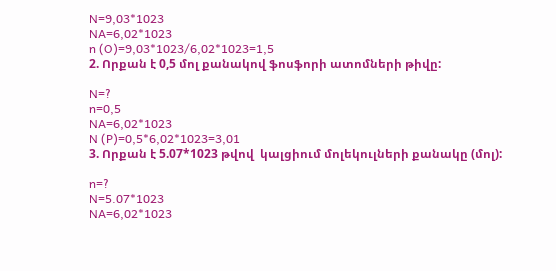N=9,03*1023
NA=6,02*1023
n (O)=9,03*1023/6,02*1023=1,5
2. Որքան է 0,5 մոլ քանակով ֆոսֆորի ատոմների թիվը:

N=?
n=0,5
NA=6,02*1023
N (P)=0,5*6,02*1023=3,01
3. Որքան է 5.07*1023 թվով  կալցիում մոլեկուլների քանակը (մոլ):

n=?
N=5.07*1023
NA=6,02*1023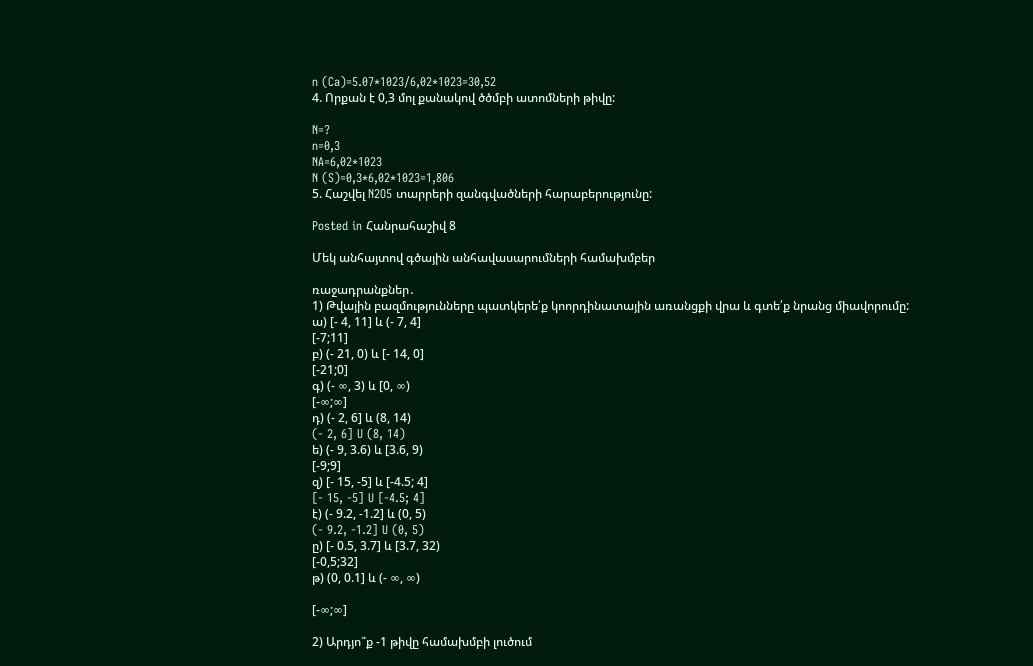n (Ca)=5.07*1023/6,02*1023=30,52
4. Որքան է 0,3 մոլ քանակով ծծմբի ատոմների թիվը:

N=?
n=0,3
NA=6,02*1023
N (S)=0,3*6,02*1023=1,806
5. Հաշվել N2O5 տարրերի զանգվածների հարաբերությունը:

Posted in Հանրահաշիվ 8

Մեկ անհայտով գծային անհավասարումների համախմբեր

ռաջադրանքներ․
1) Թվային բազմությունները պատկերե՛ք կոորդինատային առանցքի վրա և գտե՛ք նրանց միավորումը:
ա) [- 4, 11] և (- 7, 4]
[-7;11]
բ) (- 21, 0) և [- 14, 0]
[-21;0]
գ) (- ∞, 3) և [0, ∞)
[-∞;∞]
դ) (- 2, 6] և (8, 14)
(- 2, 6] U (8, 14)
ե) (- 9, 3.6) և [3.6, 9)
[-9;9]
զ) [- 15, -5] և [-4.5; 4]
[- 15, -5] U [-4.5; 4]
է) (- 9.2, -1.2] և (0, 5)
(- 9.2, -1.2] U (0, 5)
ը) [- 0.5, 3.7] և [3.7, 32)
[-0,5;32]
թ) (0, 0.1] և (- ∞, ∞)

[-∞;∞]

2) Արդյո՞ք -1 թիվը համախմբի լուծում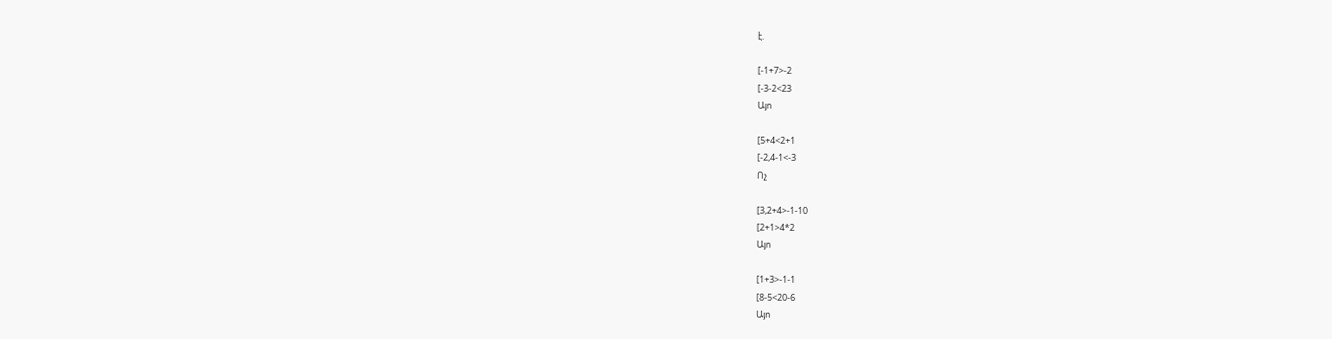է.

[-1+7>-2
[-3-2<23
Այո

[5+4<2+1
[-2,4-1<-3
Ոչ

[3,2+4>-1-10
[2+1>4*2
Այո

[1+3>-1-1
[8-5<20-6
Այո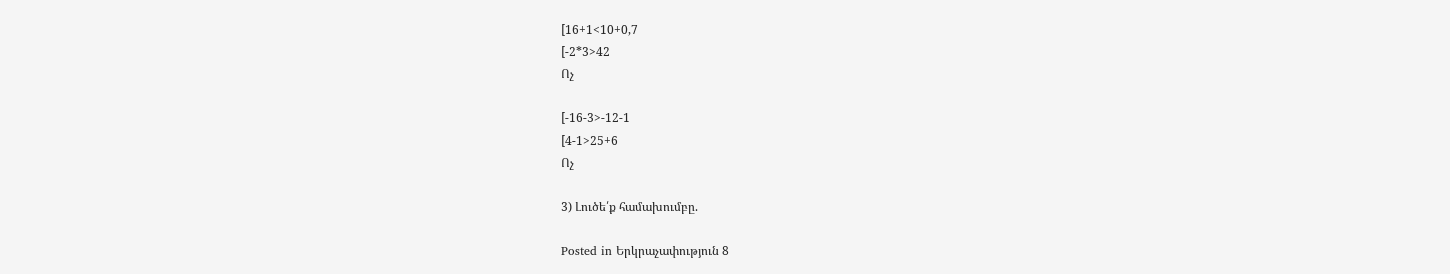[16+1<10+0,7
[-2*3>42
Ոչ

[-16-3>-12-1
[4-1>25+6
Ոչ

3) Լուծե՛ք համախումբը.

Posted in Երկրաչափություն 8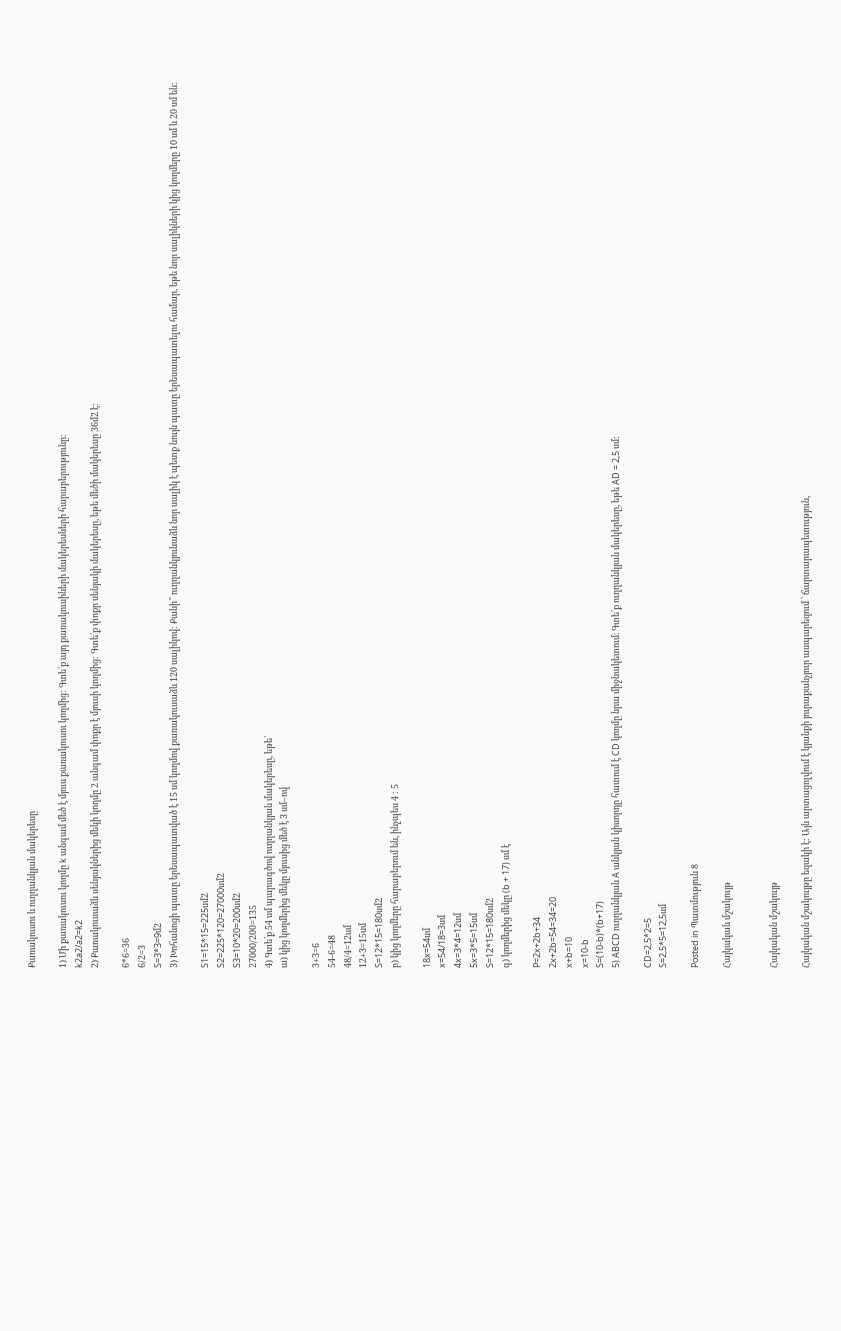Քառակուսու և ուղղանկյան մակերեսը

1) Մի քառակուսու կողմը k անգամ մեծ է մյուս քառակուսու կողմից: Գտե՛ք այդ քառակուսիների մակերեսների հարաբերությունը:
k2a2/a2=k2
2) Քառակուսաձև սենյակներից մեկի կողմը 2 անգամ փոքր է մյուսի կողմից: Գտե՛ք փոքր սենյակի մակերեսը, եթե մեծի մակերեսը 36մ2 է:

6*6=36
6/2=3
S=3*3=9մ2
3) Խոհանոցի պատը երեսապատված է 15 սմ կողմով քառակուսաձև 120 սալիկով: Քանի՞ ուղղանկյունաձև նոր սալիկ է պետք նույն պատը երեսապատելու համար, եթե նոր սալիկների կից կողմերը 10 սմ և 20 սմ են:

S1=15*15=225սմ2
S2=225*120=27000սմ2
S3=10*20=200սմ2
27000/200=135
4) Գտե՛ք 54 սմ պարագծով ուղղանկյան մակերեսը, եթե՝
ա) կից կողմերից մեկը մյուսից մեծ է 3 սմ–ով

3+3=6
54-6=48
48/4=12սմ
12+3=15սմ
S=12*15=180սմ2
բ) կից կողմերը հարաբերում են, ինչպես 4 : 5

18x=54սմ
x=54/18=3սմ
4x=3*4=12սմ
5x=3*5=15սմ
S=12*15=180սմ2
գ) կողմերից մեկը (b + 17) սմ է

P=2x+2b+34
2x+2b=54=34=20
x+b=10
x=10-b
S=(10-b)*(b+17)
5) ABCD ուղղանկյան A անկյան կիսորդը հատում է CD կողմը նրա միջնակետում։ Գտե՛ք ուղղանկյան մակերեսը, եթե AD = 2,5 սմ:

CD=2,5*2=5
S=2,5*5=12,5սմ

Posted in Պատմություն 8

Հայկական մշակույթ


Հայկական մշակույթ

Հայկական մշակույթը եզակի է: Այն արտացոլվում է կյանքի յուրաքանչյուր ասպարեզում ՝ ճարտարապետություն,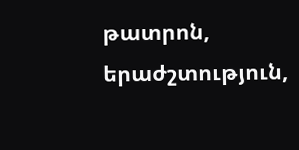թատրոն, երաժշտություն,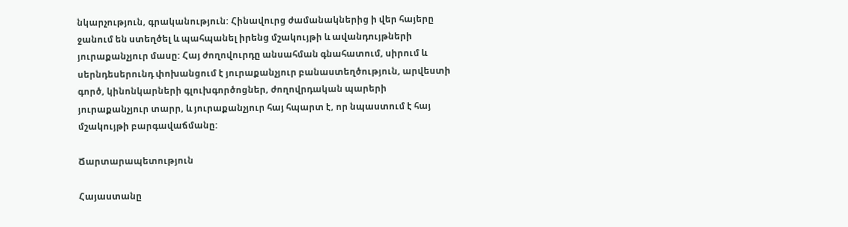նկարչություն, գրականություն: Հինավուրց ժամանակներից ի վեր հայերը ջանում են ստեղծել և պահպանել իրենց մշակույթի և ավանդույթների յուրաքանչյուր մասը: Հայ ժողովուրդը անսահման գնահատում, սիրում և սերնդեսերունդ փոխանցում է յուրաքանչյուր բանաստեղծություն, արվեստի գործ, կինոնկարների գլուխգործոցներ, ժողովրդական պարերի յուրաքանչյուր տարր, և յուրաքանչյուր հայ հպարտ է, որ նպաստում է հայ մշակույթի բարգավաճմանը:

Ճարտարապետություն

Հայաստանը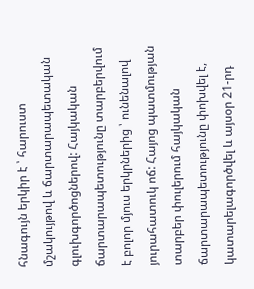հնագույն երկիր է ՝ հարուստ մշակույթով և ճարտարապետական գլուխգործոցներով: Հայկական ճարտարապետությունը տարբերվում է բոլոր մյուս երկրներից ՝ ունենալով յուրահատուկ ոճ: Հայոց պատմության տարբեր փուլերում հայկական ճարտարապետությունը փոխվել է, կատարելագործվել և այսօր 21-րդ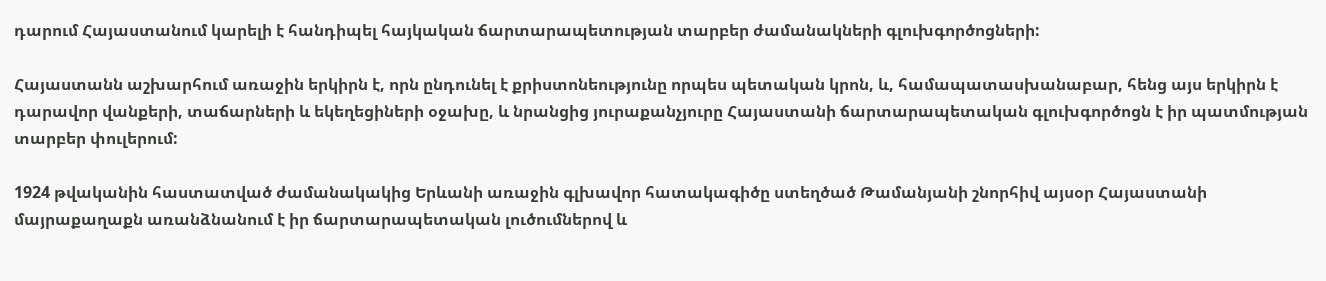դարում Հայաստանում կարելի է հանդիպել հայկական ճարտարապետության տարբեր ժամանակների գլուխգործոցների:

Հայաստանն աշխարհում առաջին երկիրն է, որն ընդունել է քրիստոնեությունը որպես պետական կրոն, և, համապատասխանաբար, հենց այս երկիրն է դարավոր վանքերի, տաճարների և եկեղեցիների օջախը, և նրանցից յուրաքանչյուրը Հայաստանի ճարտարապետական գլուխգործոցն է իր պատմության տարբեր փուլերում:

1924 թվականին հաստատված ժամանակակից Երևանի առաջին գլխավոր հատակագիծը ստեղծած Թամանյանի շնորհիվ այսօր Հայաստանի մայրաքաղաքն առանձնանում է իր ճարտարապետական լուծումներով և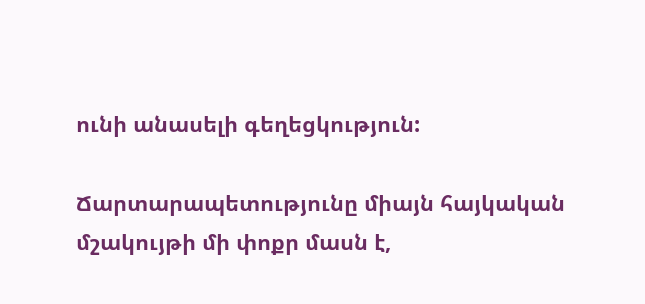ունի անասելի գեղեցկություն:

Ճարտարապետությունը միայն հայկական մշակույթի մի փոքր մասն է,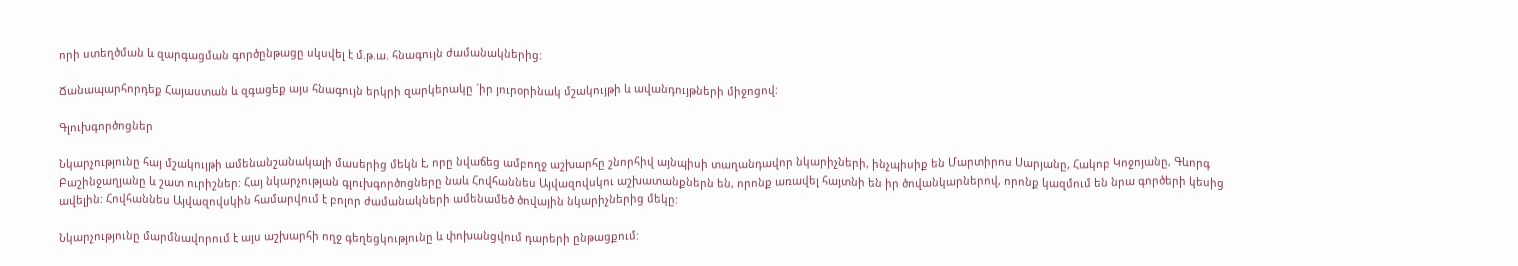որի ստեղծման և զարգացման գործընթացը սկսվել է մ.թ.ա. հնագույն ժամանակներից:

Ճանապարհորդեք Հայաստան և զգացեք այս հնագույն երկրի զարկերակը `իր յուրօրինակ մշակույթի և ավանդույթների միջոցով:

Գլուխգործոցներ

Նկարչությունը հայ մշակույթի ամենանշանակալի մասերից մեկն է, որը նվաճեց ամբողջ աշխարհը շնորհիվ այնպիսի տաղանդավոր նկարիչների, ինչպիսիք են Մարտիրոս Սարյանը, Հակոբ Կոջոյանը, Գևորգ Բաշինջաղյանը և շատ ուրիշներ: Հայ նկարչության գլուխգործոցները նաև Հովհաննես Այվազովսկու աշխատանքներն են, որոնք առավել հայտնի են իր ծովանկարներով, որոնք կազմում են նրա գործերի կեսից ավելին: Հովհաննես Այվազովսկին համարվում է բոլոր ժամանակների ամենամեծ ծովային նկարիչներից մեկը:

Նկարչությունը մարմնավորում է այս աշխարհի ողջ գեղեցկությունը և փոխանցվում դարերի ընթացքում: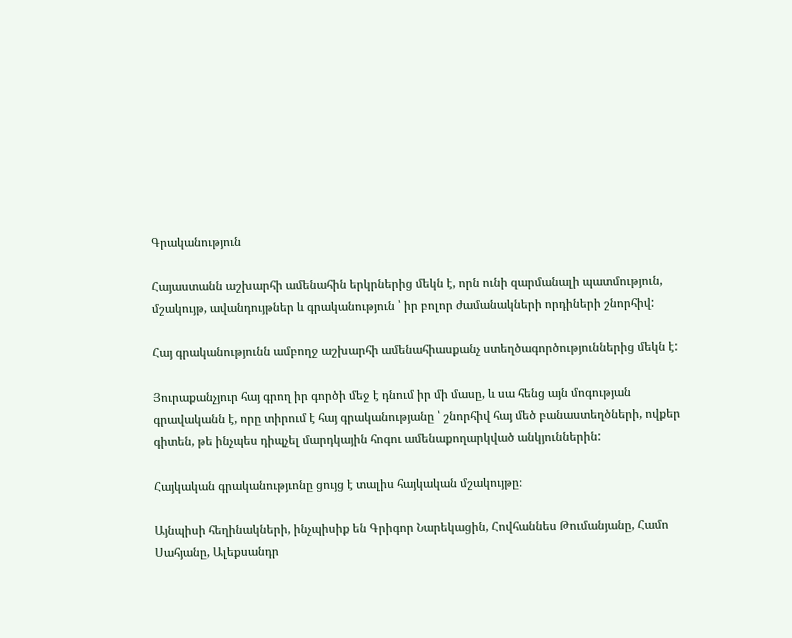Գրականություն

Հայաստանն աշխարհի ամենահին երկրներից մեկն է, որն ունի զարմանալի պատմություն, մշակույթ, ավանդույթներ և գրականություն ՝ իր բոլոր ժամանակների որդիների շնորհիվ:

Հայ գրականությունն ամբողջ աշխարհի ամենահիասքանչ ստեղծագործություններից մեկն է:

Յուրաքանչյուր հայ գրող իր գործի մեջ է դնում իր մի մասը, և սա հենց այն մոգության գրավականն է, որը տիրում է հայ գրականությանը ՝ շնորհիվ հայ մեծ բանաստեղծների, ովքեր գիտեն, թե ինչպես դիպչել մարդկային հոգու ամենաքողարկված անկյուններին:

Հայկական գրականությւոնը ցույց է տալիս հայկական մշակույթը։

Այնպիսի հեղինակների, ինչպիսիք են Գրիգոր Նարեկացին, Հովհաննես Թումանյանը, Համո Սահյանը, Ալեքսանդր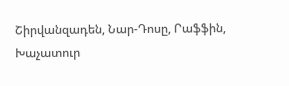Շիրվանզադեն, Նար-Դոսը, Րաֆֆին, Խաչատուր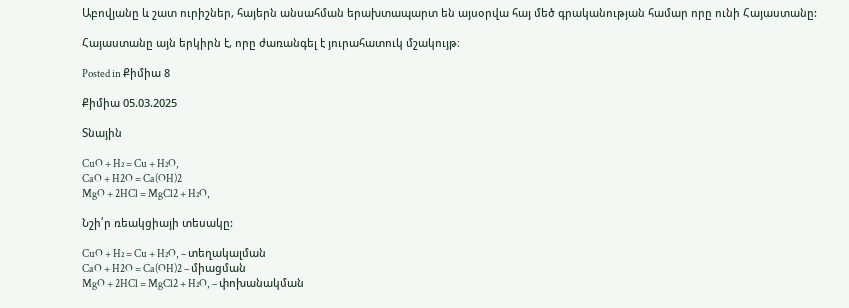Աբովյանը և շատ ուրիշներ, հայերն անսահման երախտապարտ են այսօրվա հայ մեծ գրականության համար որը ունի Հայաստանը:

Հայաստանը այն երկիրն է, որը ժառանգել է յուրահատուկ մշակույթ։

Posted in Քիմիա 8

Քիմիա 05.03.2025

Տնային

CuO + H₂ = Cu + H₂O,
CaO + H2O = Ca(OH)2
MgO + 2HCl = MgCl2 + H₂O,

Նշի՛ր ռեակցիայի տեսակը:

CuO + H₂ = Cu + H₂O, – տեղակալման
CaO + H2O = Ca(OH)2 – միացման
MgO + 2HCl = MgCl2 + H₂O, – փոխանակման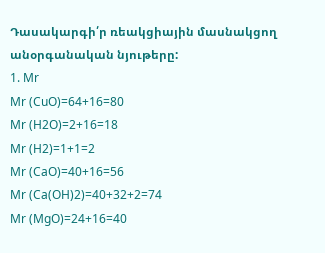Դասակարգի՛ր ռեակցիային մասնակցող  անօրգանական նյութերը:
1. Mr
Mr (CuO)=64+16=80
Mr (H2O)=2+16=18
Mr (H2)=1+1=2
Mr (CaO)=40+16=56
Mr (Ca(OH)2)=40+32+2=74
Mr (MgO)=24+16=40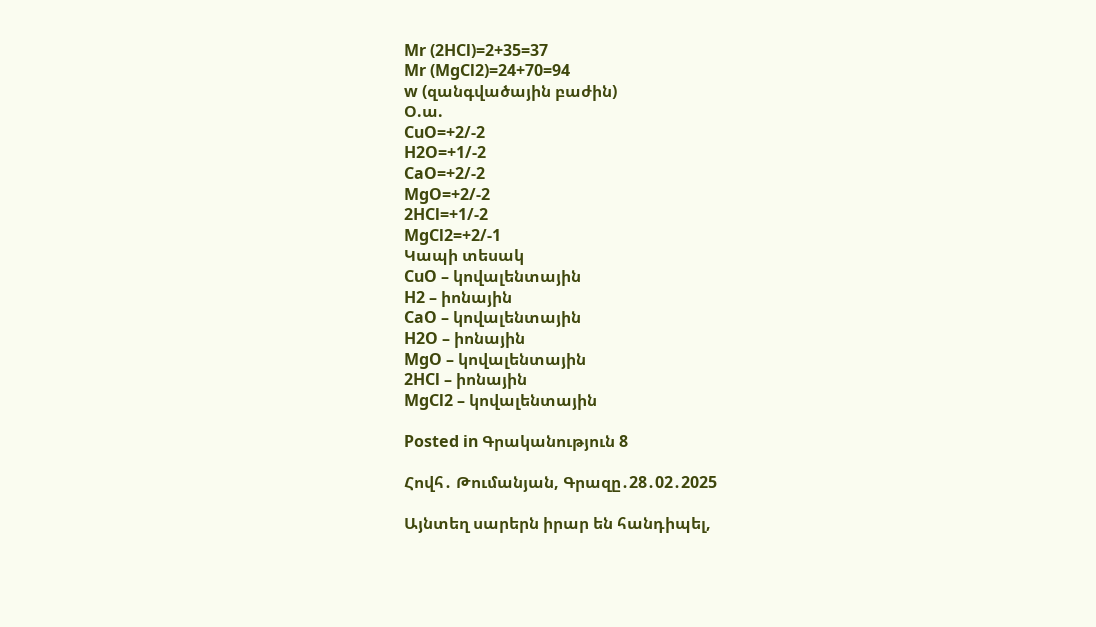Mr (2HCl)=2+35=37
Mr (MgCl2)=24+70=94
w (զանգվածային բաժին)
Օ.ա.
CuO=+2/-2
H2O=+1/-2
CaO=+2/-2
MgO=+2/-2
2HCl=+1/-2
MgCl2=+2/-1
Կապի տեսակ
CuO – կովալենտային
H2 – իոնային
CaO – կովալենտային
H2O – իոնային
MgO – կովալենտային
2HCl – իոնային
MgCl2 – կովալենտային

Posted in Գրականություն 8

Հովհ․ Թումանյան, Գրազը․28․02․2025

Այնտեղ սարերն իրար են հանդիպել,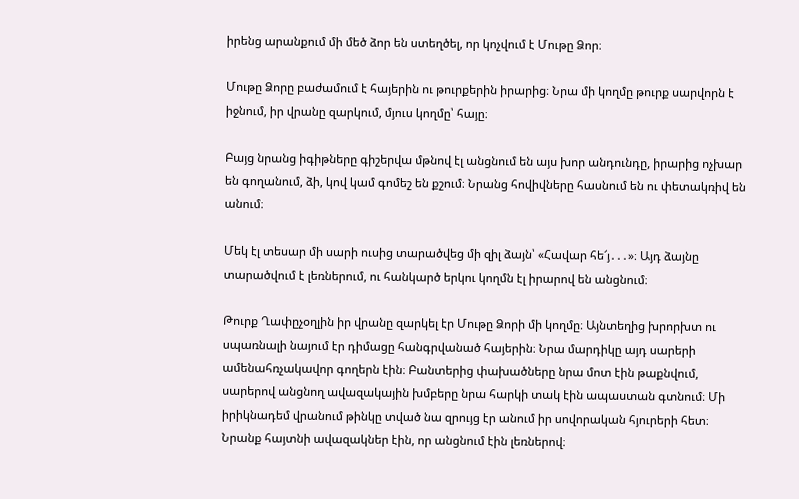իրենց արանքում մի մեծ ձոր են ստեղծել, որ կոչվում է Մութը Ձոր։

Մութը Ձորը բաժամում է հայերին ու թուրքերին իրարից։ Նրա մի կողմը թուրք սարվորն է իջնում, իր վրանը զարկում, մյուս կողմը՝ հայը։

Բայց նրանց իգիթները գիշերվա մթնով էլ անցնում են այս խոր անդունդը, իրարից ոչխար են գողանում, ձի, կով կամ գոմեշ են քշում։ Նրանց հովիվները հասնում են ու փետակռիվ են անում։

Մեկ էլ տեսար մի սարի ուսից տարածվեց մի զիլ ձայն՝ «Հավար հե՜յ․․․»։ Այդ ձայնը տարածվում է լեռներում, ու հանկարծ երկու կողմն էլ իրարով են անցնում։

Թուրք Ղափըչօղլին իր վրանը զարկել էր Մութը Ձորի մի կողմը։ Այնտեղից խրորխտ ու սպառնալի նայում էր դիմացը հանգրվանած հայերին։ Նրա մարդիկը այդ սարերի ամենահռչակավոր գողերն էին։ Բանտերից փախածները նրա մոտ էին թաքնվում, սարերով անցնող ավազակային խմբերը նրա հարկի տակ էին ապաստան գտնում։ Մի իրիկնադեմ վրանում թինկը տված նա զրույց էր անում իր սովորական հյուրերի հետ։ Նրանք հայտնի ավազակներ էին, որ անցնում էին լեռներով։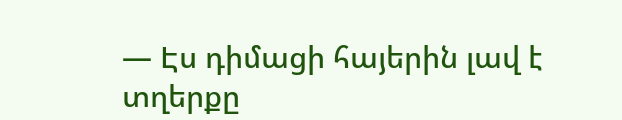— Էս դիմացի հայերին լավ է տղերքը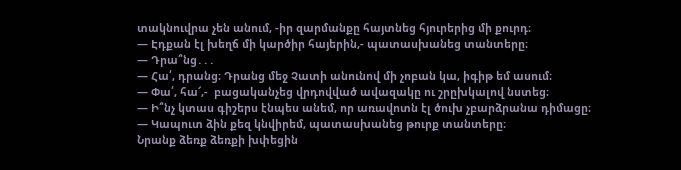տակնուվրա չեն անում, -իր զարմանքը հայտնեց հյուրերից մի քուրդ։
— Էդքան էլ խեղճ մի կարծիր հայերին,- պատասխանեց տանտերը։
— Դրա՞նց․․․
— Հա՛, դրանց։ Դրանց մեջ Չատի անունով մի չոբան կա, իգիթ եմ ասում։
— Փա՛, հա՜,-  բացականչեց վրդովված ավազակը ու շրըխկալով նստեց։
— Ի՞նչ կտաս գիշերս էնպես անեմ, որ առավոտն էլ ծուխ չբարձրանա դիմացը։
— Կապուտ ձին քեզ կնվիրեմ, պատասխանեց թուրք տանտերը։
Նրանք ձեռք ձեռքի խփեցին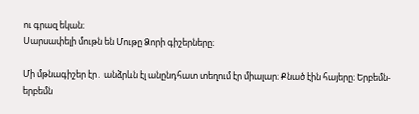ու գրազ եկան։
Սարսափելի մութն են Մութը Ձորի գիշերները։

Մի մթնագիշեր էր․ անձրևն էլ անընդհատ տեղում էր միալար։ Քնած էին հայերը։ Երբեմն-երբեմն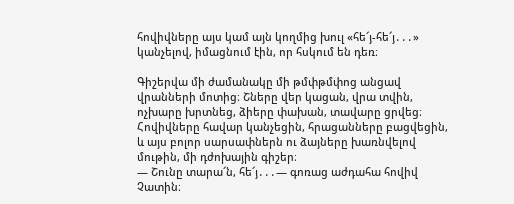հովիվները այս կամ այն կողմից խուլ «հե՜յ-հե՜յ․․․» կանչելով, իմացնում էին, որ հսկում են դեռ։

Գիշերվա մի ժամանակը մի թմփթմփոց անցավ վրանների մոտից։ Շները վեր կացան, վրա տվին, ոչխարը խրտնեց, ձիերը փախան, տավարը ցրվեց։ Հովիվները հավար կանչեցին, հրացանները բացվեցին, և այս բոլոր սարսափներն ու ձայները խառնվելով մութին, մի դժոխային գիշեր։
— Շունը տարա՜ն, հե՜յ․․․― գոռաց աժդահա հովիվ Չատին։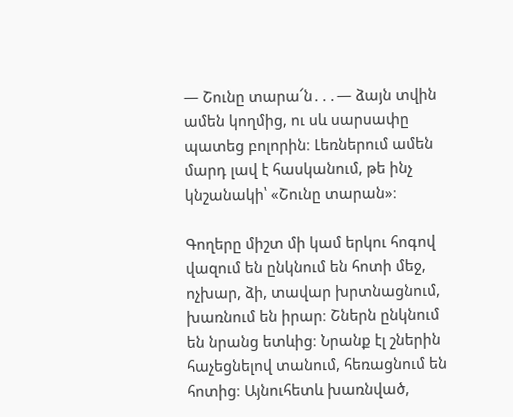— Շունը տարա՜ն․․․— ձայն տվին ամեն կողմից, ու սև սարսափը պատեց բոլորին։ Լեռներում ամեն մարդ լավ է հասկանում, թե ինչ կնշանակի՝ «Շունը տարան»։

Գողերը միշտ մի կամ երկու հոգով վազում են ընկնում են հոտի մեջ, ոչխար, ձի, տավար խրտնացնում, խառնում են իրար։ Շներն ընկնում են նրանց ետևից։ Նրանք էլ շներին հաչեցնելով տանում, հեռացնում են հոտից։ Այնուհետև խառնված,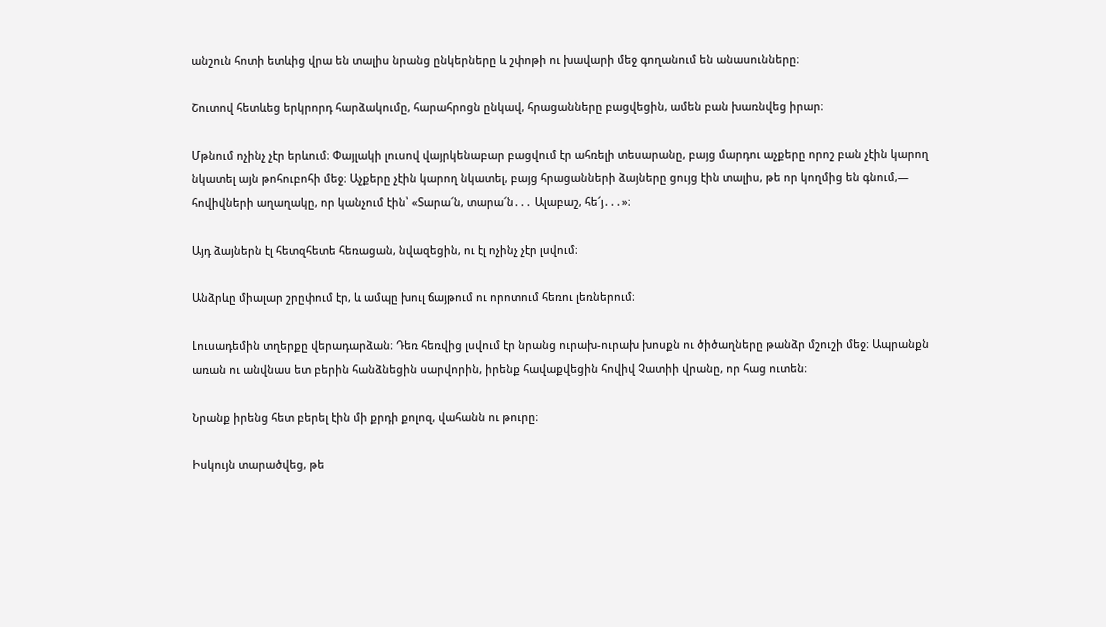անշուն հոտի ետևից վրա են տալիս նրանց ընկերները և շփոթի ու խավարի մեջ գողանում են անասունները։

Շուտով հետևեց երկրորդ հարձակումը, հարահրոցն ընկավ, հրացանները բացվեցին, ամեն բան խառնվեց իրար։

Մթնում ոչինչ չէր երևում։ Փայլակի լուսով վայրկենաբար բացվում էր ահռելի տեսարանը, բայց մարդու աչքերը որոշ բան չէին կարող նկատել այն թոհուբոհի մեջ։ Աչքերը չէին կարող նկատել, բայց հրացանների ձայները ցույց էին տալիս, թե որ կողմից են գնում,— հովիվների աղաղակը, որ կանչում էին՝ «Տարա՜ն, տարա՜ն․․․ Ալաբաշ, հե՜յ․․․»։

Այդ ձայներն էլ հետզհետե հեռացան, նվազեցին, ու էլ ոչինչ չէր լսվում։

Անձրևը միալար շրըփում էր, և ամպը խուլ ճայթում ու որոտում հեռու լեռներում։

Լուսադեմին տղերքը վերադարձան։ Դեռ հեռվից լսվում էր նրանց ուրախ-ուրախ խոսքն ու ծիծաղները թանձր մշուշի մեջ։ Ապրանքն առան ու անվնաս ետ բերին հանձնեցին սարվորին, իրենք հավաքվեցին հովիվ Չատիի վրանը, որ հաց ուտեն։

Նրանք իրենց հետ բերել էին մի քրդի քոլոզ, վահանն ու թուրը։

Իսկույն տարածվեց, թե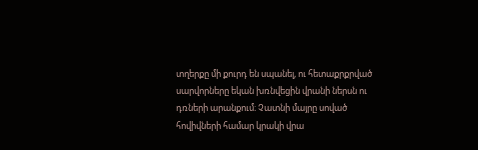տղերքը մի քուրդ են սպանել, ու հետաքրքրված սարվորները եկան խռնվեցին վրանի ներսն ու դռների արանքում։ Չատնի մայրը սոված հովիվների համար կրակի վրա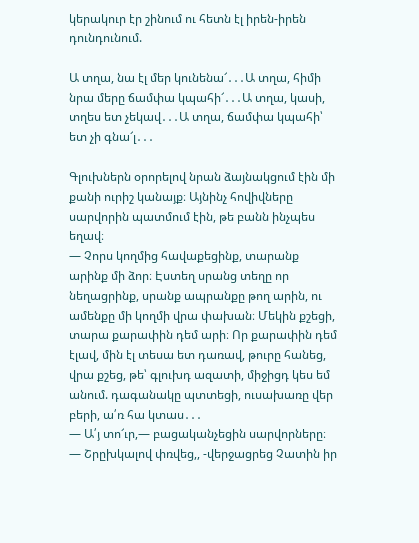կերակուր էր շինում ու հետն էլ իրեն-իրեն դունդունում.

Ա տղա, նա էլ մեր կունենա՜․․․Ա տղա, հիմի նրա մերը ճամփա կպահի՜․․․Ա տղա, կասի, տղես ետ չեկավ․․․Ա տղա, ճամփա կպահի՝ ետ չի գնա՜լ․․․

Գլուխներն օրորելով նրան ձայնակցում էին մի քանի ուրիշ կանայք։ Այնինչ հովիվները սարվորին պատմում էին, թե բանն ինչպես եղավ։
— Չորս կողմից հավաքեցինք, տարանք արինք մի ձոր։ Էստեղ սրանց տեղը որ նեղացրինք, սրանք ապրանքը թող արին, ու ամենքը մի կողմի վրա փախան։ Մեկին քշեցի, տարա քարափին դեմ արի։ Որ քարափին դեմ էլավ, մին էլ տեսա ետ դառավ, թուրը հանեց, վրա քշեց, թե՝ գլուխդ ազատի, միջիցդ կես եմ անում. դագանակը պտտեցի, ուսախառը վեր բերի, ա՛ռ հա կտաս․․․
— Ա՛յ տո՜ւր,— բացականչեցին սարվորները։
— Շրըխկալով փռվեց,, -վերջացրեց Չատին իր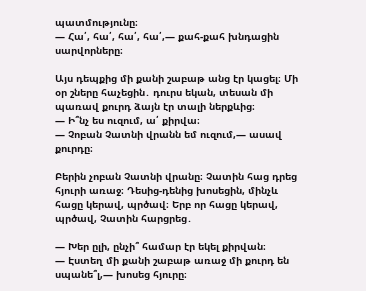պատմությունը։
— Հա՛, հա՛, հա՛, հա՛,— քահ-քահ խնդացին սարվորները։

Այս դեպքից մի քանի շաբաթ անց էր կացել։ Մի օր շները հաչեցին․ դուրս եկան, տեսան մի պառավ քուրդ ձայն էր տալի ներքևից։
— Ի՞նչ ես ուզում, ա՛ քիրվա։
— Չոբան Չատնի վրանն եմ ուզում,— ասավ քուրդը։

Բերին չոբան Չատնի վրանը։ Չատին հաց դրեց հյուրի առաջ։ Դեսից-դենից խոսեցին, մինչև հացը կերավ, պրծավ։ Երբ որ հացը կերավ, պրծավ, Չատին հարցրեց․

— Խեր ըլի, ընչի՞ համար էր եկել քիրվան։
— Էստեղ մի քանի շաբաթ առաջ մի քուրդ են սպանե՞լ,— խոսեց հյուրը։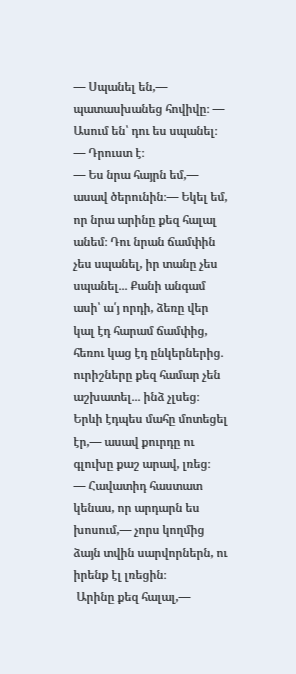— Սպանել են,— պատասխանեց հովիվը։ — Ասում են՝ դու ես սպանել։
— Դրուստ է։
— Ես նրա հայրն եմ,— ասավ ծերունին։— Եկել եմ, որ նրա արինը քեզ հալալ անեմ։ Դու նրան ճամփին չես սպանել, իր տանը չես սպանել․․․ Քանի անգամ ասի՝ ա՛յ որդի, ձեռը վեր կալ էդ հարամ ճամփից, հեռու կաց էդ ընկերներից․ ուրիշները քեզ համար չեն աշխատել․․․ ինձ չլսեց։ Երևի էդպես մահը մոտեցել էր,— ասավ քուրդը ու գլուխը քաշ արավ, լռեց։
— Հավատիդ հաստատ կենաս, որ արդարն ես խոսում,— չորս կողմից ձայն տվին սարվորներն, ու իրենք էլ լռեցին։
 Արինը քեզ հալալ,—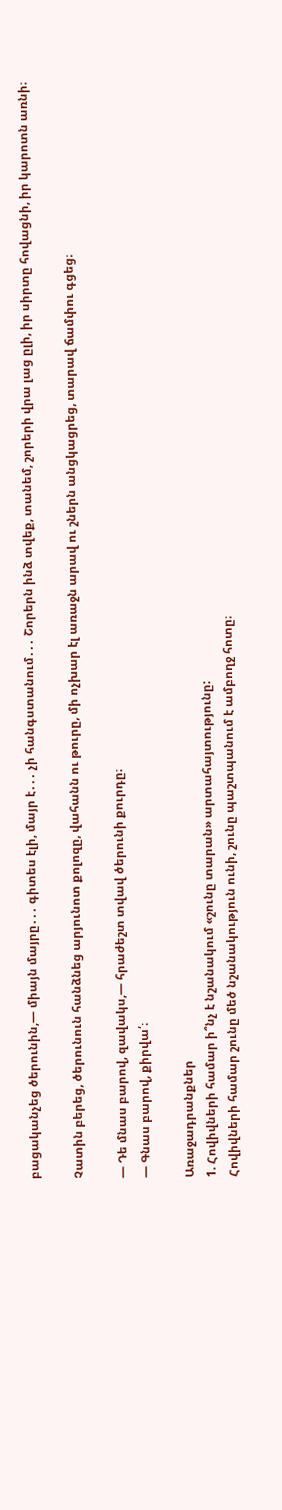բացականչեց ծերունին,— միայն մայրը․․․ գիտես էլի, մայր է․․․ չի հանգստանում․․․ Շորերն ինձ տվեք, տանեմ, շորերի վրա լաց ըլի, իր սիրտը հովացնի, իր կարոտն առնի։

Չատին բերեց, ծերունուն հանձնեց արյունոտ քոլոզը, վահանն ու թուրը, մի ոչխար էլ առաջն արավ ու շներն անցկացրեց, տարավ ճամփու գցեց։

— Դե մնաս բարով, զավակս,— հրաժեշտ տվավ ծերունի քուրդը։
— Գնաս բարով, քիրվա՛։

Առաջադրանքներ
1. Հովիվների համար ի՞նչ է նշանակում «շունը տարան» արտահայտությունը:
Հովիվների համար շունը մեծ նշանակություն ունի, շունը պաշտպանում է ամբողջ հոտը։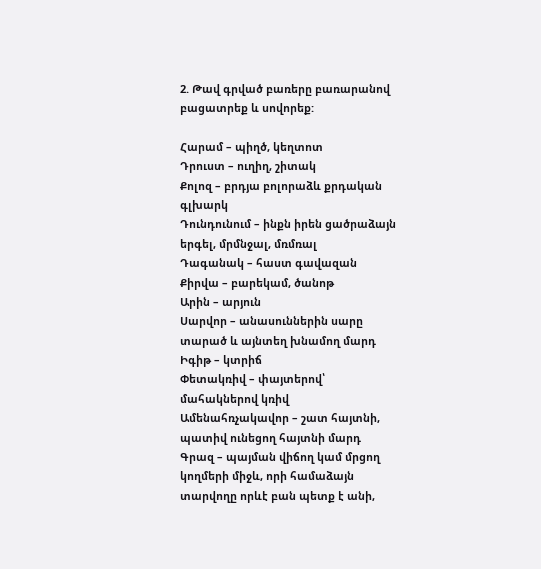2. Թավ գրված բառերը բառարանով բացատրեք և սովորեք:

Հարամ – պիղծ, կեղտոտ
Դրուստ – ուղիղ, շիտակ
Քոլոզ – բրդյա բոլորաձև քրդական գլխարկ
Դունդունում – ինքն իրեն ցածրաձայն երգել, մրմնջալ, մռմռալ
Դագանակ – հաստ գավազան
Քիրվա – բարեկամ, ծանոթ
Արին – արյուն
Սարվոր – անասուններին սարը տարած և այնտեղ խնամող մարդ
Իգիթ – կտրիճ
Փետակռիվ – փայտերով՝ մահակներով կռիվ
Ամենահռչակավոր – շատ հայտնի, պատիվ ունեցող հայտնի մարդ
Գրազ – պայման վիճող կամ մրցող կողմերի միջև, որի համաձայն տարվողը որևէ բան պետք է անի,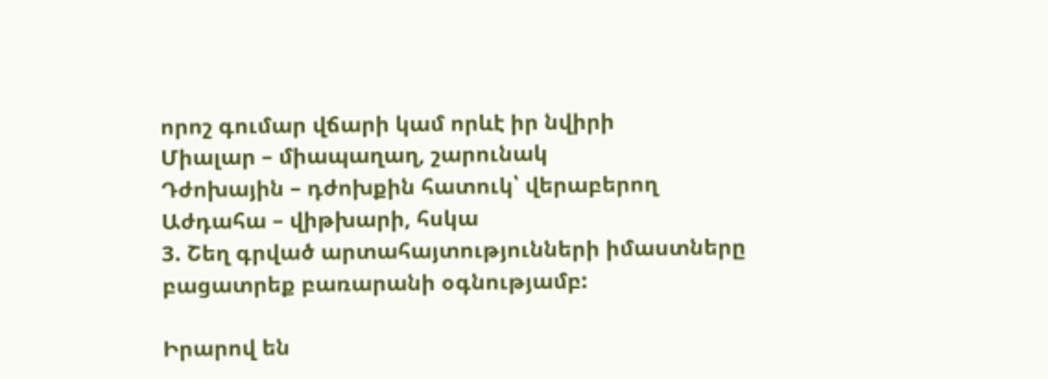որոշ գումար վճարի կամ որևէ իր նվիրի
Միալար – միապաղաղ, շարունակ
Դժոխային – դժոխքին հատուկ՝ վերաբերող
Աժդահա – վիթխարի, հսկա
3. Շեղ գրված արտահայտությունների իմաստները բացատրեք բառարանի օգնությամբ:

Իրարով են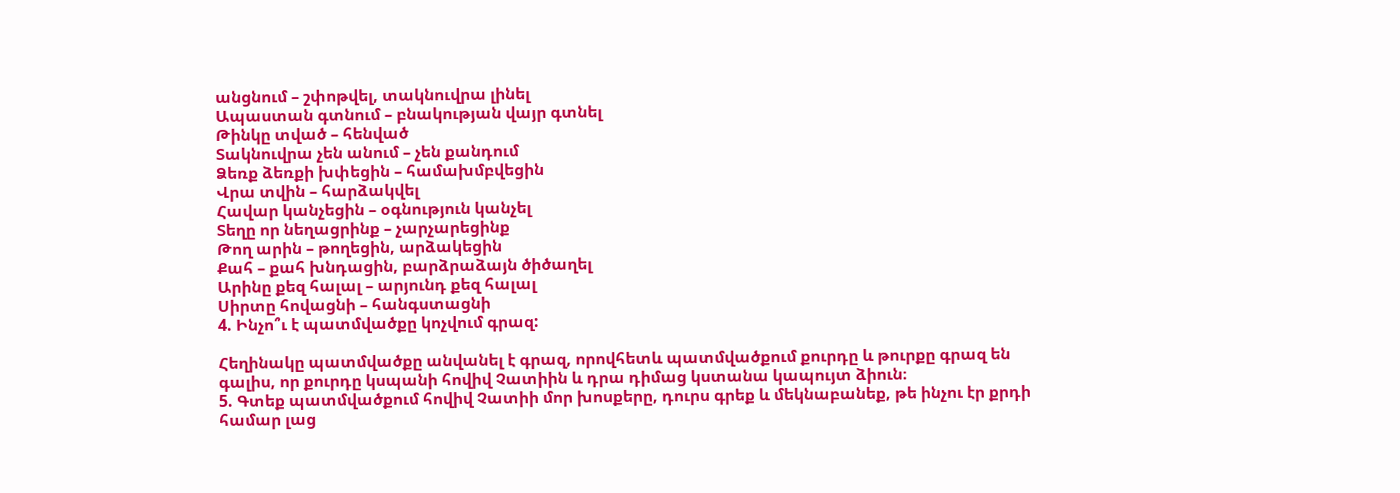անցնում – շփոթվել, տակնուվրա լինել
Ապաստան գտնում – բնակության վայր գտնել
Թինկը տված – հենված
Տակնուվրա չեն անում – չեն քանդում
Ձեռք ձեռքի խփեցին – համախմբվեցին
Վրա տվին – հարձակվել
Հավար կանչեցին – օգնություն կանչել
Տեղը որ նեղացրինք – չարչարեցինք
Թող արին – թողեցին, արձակեցին
Քահ – քահ խնդացին, բարձրաձայն ծիծաղել
Արինը քեզ հալալ – արյունդ քեզ հալալ
Սիրտը հովացնի – հանգստացնի
4. Ինչո՞ւ է պատմվածքը կոչվում գրազ:

Հեղինակը պատմվածքը անվանել է գրազ, որովհետև պատմվածքում քուրդը և թուրքը գրազ են գալիս, որ քուրդը կսպանի հովիվ Չատիին և դրա դիմաց կստանա կապույտ ձիուն։
5. Գտեք պատմվածքում հովիվ Չատիի մոր խոսքերը, դուրս գրեք և մեկնաբանեք, թե ինչու էր քրդի համար լաց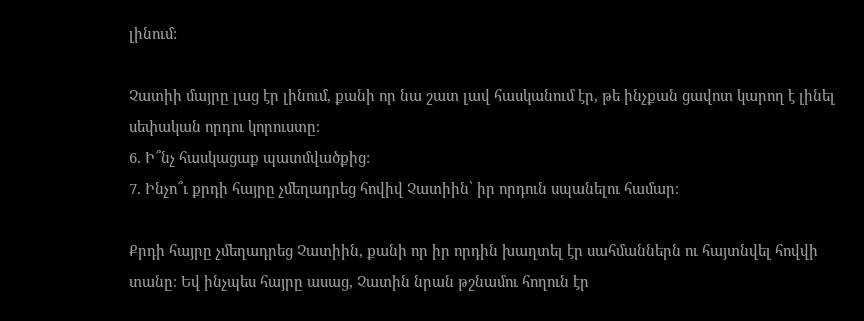լինում:

Չատիի մայրը լաց էր լինում, քանի որ նա շատ լավ հասկանում էր, թե ինչքան ցավոտ կարող է լինել սեփական որդու կորուստը։
6. Ի՞նչ հասկացաք պատմվածքից:
7. Ինչո՞ւ քրդի հայրը չմեղադրեց հովիվ Չատիին՝ իր որդուն սպանելու համար։

Քրդի հայրը չմեղադրեց Չատիին, քանի որ իր որդին խաղտել էր սահմաններն ու հայտնվել հովվի տանը։ Եվ ինչպես հայրը ասաց, Չատին նրան թշնամու հողուն էր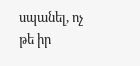սպանել, ոչ թե իր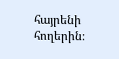հայրենի հողերին։